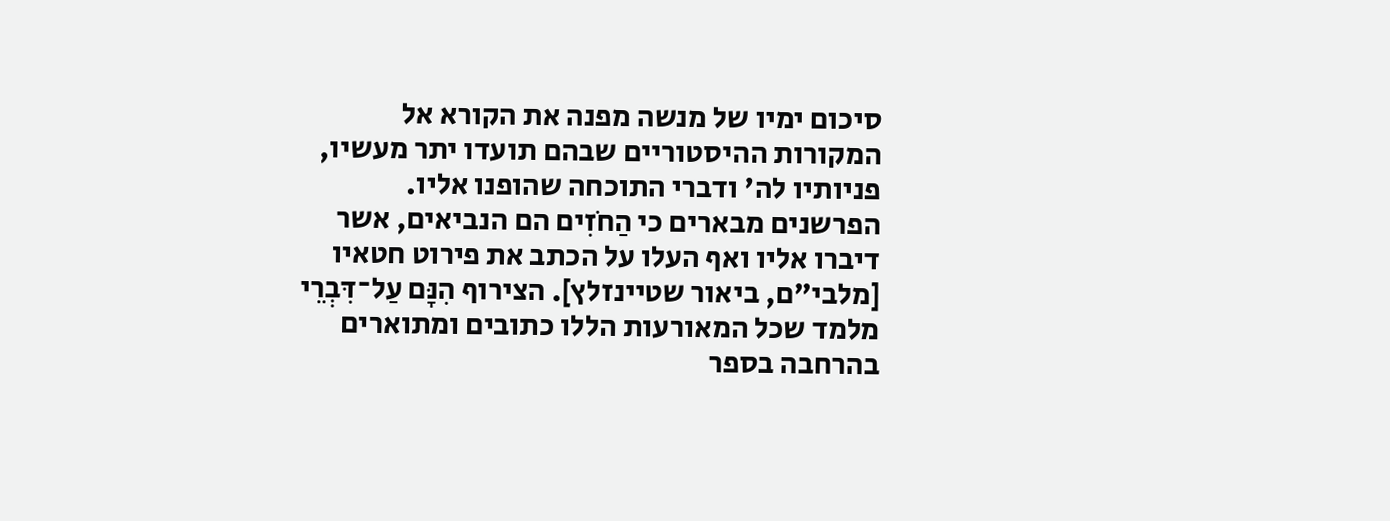סיכום ימיו של מנשה מפנה את הקורא אל המקורות ההיסטוריים שבהם תועדו יתר מעשיו, פניותיו לה' ודברי התוכחה שהופנו אליו. הפרשנים מבארים כי הַחֹזִים הם הנביאים, אשר דיברו אליו ואף העלו על הכתב את פירוט חטאיו [מלבי"ם, ביאור שטיינזלץ]. הצירוף הִנָּם עַל־דִּבְרֵי מלמד שכל המאורעות הללו כתובים ומתוארים בהרחבה בספר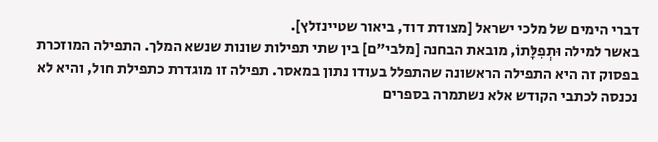דברי הימים של מלכי ישראל [מצודת דוד, ביאור שטיינזלץ].
באשר למילה וּתְפִלָּתוֹ, מובאת הבחנה [מלבי"ם] בין שתי תפילות שונות שנשא המלך. התפילה המוזכרת בפסוק זה היא התפילה הראשונה שהתפלל בעודו נתון במאסר. תפילה זו מוגדרת כתפילת חול, והיא לא נכנסה לכתבי הקודש אלא נשתמרה בספרים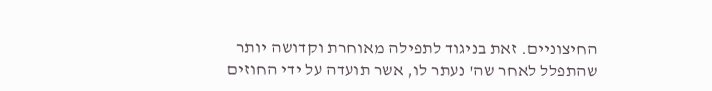החיצוניים. זאת בניגוד לתפילה מאוחרת וקדושה יותר שהתפלל לאחר שה' נעתר לו, אשר תועדה על ידי החוזים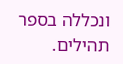ונכללה בספר תהילים.